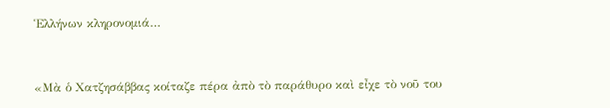Ἑλλήνων κληρονομιά…



«Μὰ ὁ Χατζησάββας κοίταζε πέρα ἀπὸ τὸ παράθυρο καὶ εἶχε τὸ νοῦ του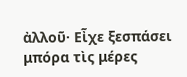ἀλλοῦ· Εἶχε ξεσπάσει μπόρα τὶς μέρες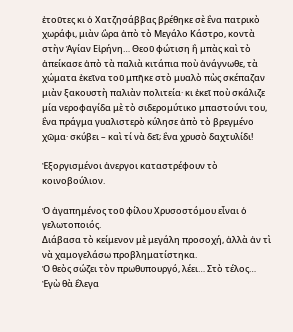ἐτοῦτες κι ὁ Χατζησάββας βρέθηκε σὲ ἓνα πατρικὸ χωράφι, μιὰν ὣρα ἀπὸ τὸ Μεγάλο Κάστρο, κοντὰ στὴν Ἁγίαν Εἰρήνη… Θεοῦ φώτιση ἢ μπὰς καὶ τὸ ἀπείκασε ἀπὸ τὰ παλιὰ κιτάπια ποὺ ἀνάγνωθε, τὰ χώματα ἐκεῖνα τοῦ μπῆκε στὸ μυαλὸ πὼς σκέπαζαν μιὰν ξακουστὴ παλιὰν πολιτεία· κι ἐκεῖ ποὺ σκάλιζε μία νεροφαγίδα μὲ τὸ σιδερομύτικο μπαστούνι του, ἓνα πράγμα γυαλιστερὸ κύλησε ἀπὸ τὸ βρεγμένο χῶμα· σκύβει – καὶ τί νὰ δεῖ; ἓνα χρυσὸ δαχτυλίδι!

Ἐξοργισμένοι ἀνεργοι καταστρέφουν τὸ κοινοβούλιον.

Ὁ ἀγαπημένος τοῦ φίλου Χρυσοστόμου εἶναι ὁ γελωτοποιός.
Διάβασα τὸ κείμενον μὲ μεγάλη προσοχή, ἀλλὰ ἀν τὶ νὰ χαμογελάσω προβληματίστηκα.
Ὁ θεὸς σώζει τὸν πρωθυπουργό, λέει… Στὸ τέλος…
Ἐγὼ θὰ ἔλεγα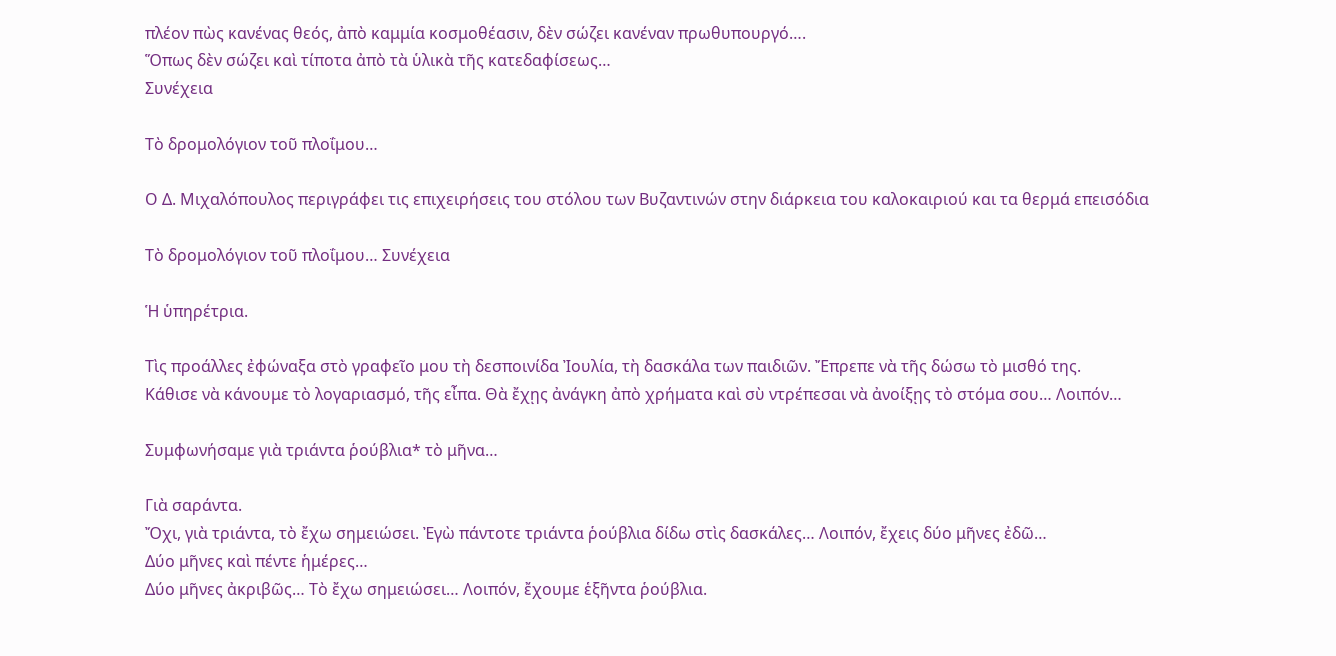πλέον πὼς κανένας θεός, ἀπὸ καμμία κοσμοθέασιν, δὲν σώζει κανέναν πρωθυπουργό….
Ὅπως δὲν σώζει καὶ τίποτα ἀπὸ τὰ ὑλικὰ τῆς κατεδαφίσεως…
Συνέχεια

Τὸ δρομολόγιον τοῦ πλοΐμου…

Ο Δ. Μιχαλόπουλος περιγράφει τις επιχειρήσεις του στόλου των Βυζαντινών στην διάρκεια του καλοκαιριού και τα θερμά επεισόδια

Τὸ δρομολόγιον τοῦ πλοΐμου… Συνέχεια

Ἡ ὑπηρέτρια.

Τὶς προάλλες ἐφώναξα στὸ γραφεῖο μου τὴ δεσποινίδα Ἰουλία, τὴ δασκάλα των παιδιῶν. Ἔπρεπε νὰ τῆς δώσω τὸ μισθό της.
Κάθισε νὰ κάνουμε τὸ λογαριασμό, τῆς εἶπα. Θὰ ἔχῃς ἀνάγκη ἀπὸ χρήματα καὶ σὺ ντρέπεσαι νὰ ἀνοίξῃς τὸ στόμα σου… Λοιπόν…

Συμφωνήσαμε γιὰ τριάντα ῥούβλια* τὸ μῆνα…

Γιὰ σαράντα.
Ὄχι, γιὰ τριάντα, τὸ ἔχω σημειώσει. Ἐγὼ πάντοτε τριάντα ῥούβλια δίδω στὶς δασκάλες… Λοιπόν, ἔχεις δύο μῆνες ἐδῶ…
Δύο μῆνες καὶ πέντε ἡμέρες…
Δύο μῆνες ἀκριβῶς… Τὸ ἔχω σημειώσει… Λοιπόν, ἔχουμε ἑξῆντα ῥούβλια.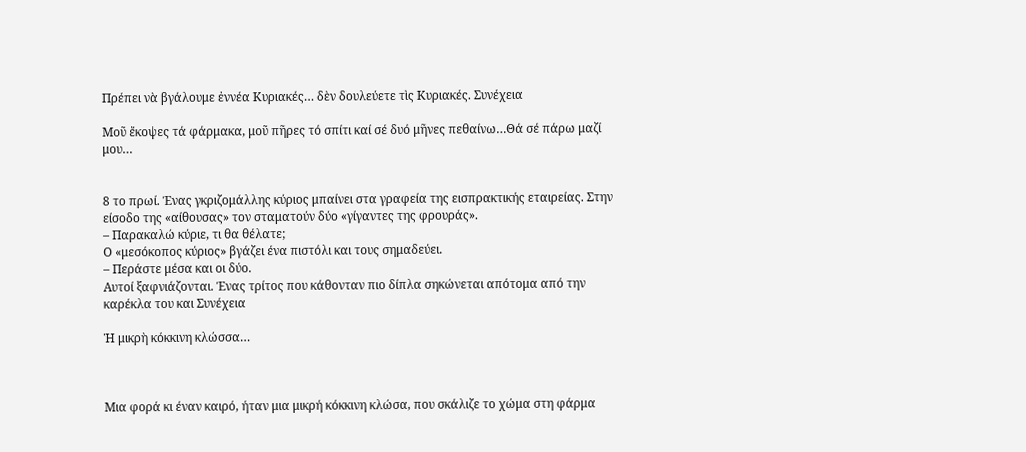Πρέπει νὰ βγάλουμε ἐννέα Κυριακές… δὲν δουλεύετε τὶς Κυριακές. Συνέχεια

Μοῦ ἔκοψες τά φάρμακα, μοῦ πῆρες τό σπίτι καί σέ δυό μῆνες πεθαίνω…Θά σέ πάρω μαζί μου…


8 το πρωί. Ένας γκριζομάλλης κύριος μπαίνει στα γραφεία της εισπρακτικής εταιρείας. Στην είσοδο της «αίθουσας» τον σταματούν δύο «γίγαντες της φρουράς».
– Παρακαλώ κύριε, τι θα θέλατε;
Ο «μεσόκοπος κύριος» βγάζει ένα πιστόλι και τους σημαδεύει.
– Περάστε μέσα και οι δύο.
Αυτοί ξαφνιάζονται. Ένας τρίτος που κάθονταν πιο δίπλα σηκώνεται απότομα από την καρέκλα του και Συνέχεια

Ἡ μικρὴ κόκκινη κλώσσα…



Μια φορά κι έναν καιρό, ήταν μια μικρή κόκκινη κλώσα, που σκάλιζε το χώμα στη φάρμα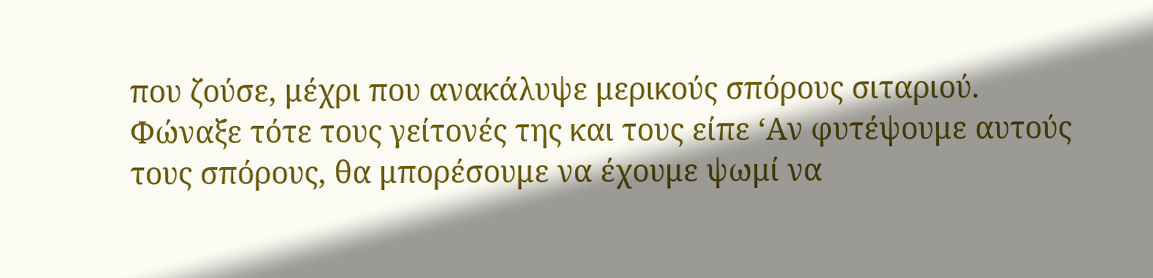που ζούσε, μέχρι που ανακάλυψε μερικούς σπόρους σιταριού. Φώναξε τότε τους γείτονές της και τους είπε ‘Αν φυτέψουμε αυτούς τους σπόρους, θα μπορέσουμε να έχουμε ψωμί να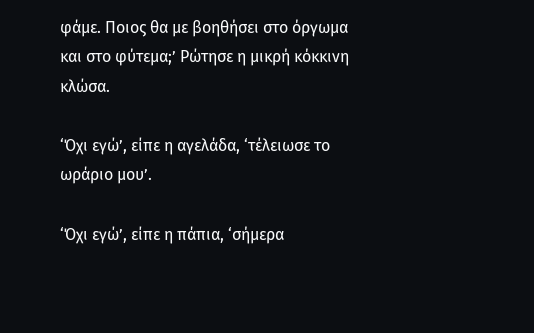φάμε. Ποιος θα με βοηθήσει στο όργωμα και στο φύτεμα;’ Ρώτησε η μικρή κόκκινη κλώσα.

‘Όχι εγώ’, είπε η αγελάδα, ‘τέλειωσε το ωράριο μου’.

‘Όχι εγώ’, είπε η πάπια, ‘σήμερα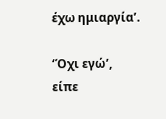έχω ημιαργία’.

‘Όχι εγώ’, είπε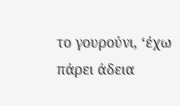το γουρούνι, ‘έχω πάρει άδεια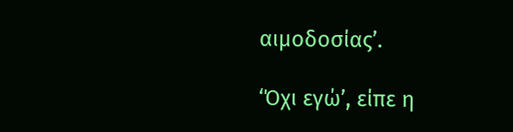αιμοδοσίας’.

‘Όχι εγώ’, είπε η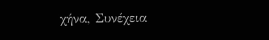χήνα, Συνέχεια